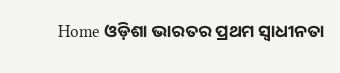Home ଓଡ଼ିଶା ଭାରତର ପ୍ରଥମ ସ୍ୱାଧୀନତା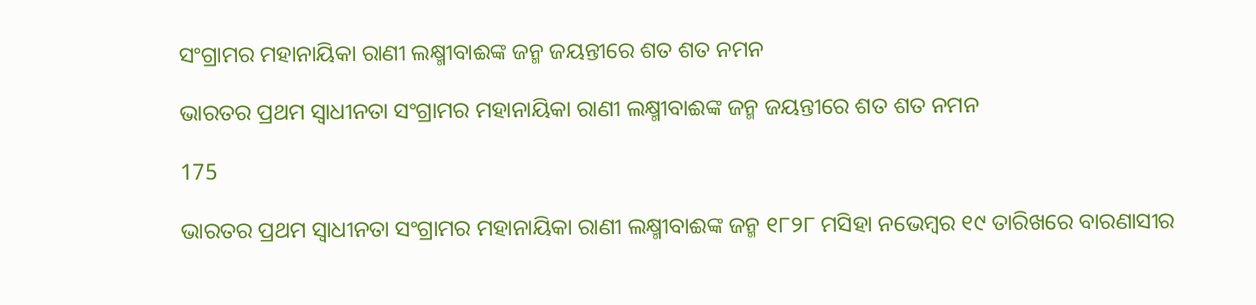ସଂଗ୍ରାମର ମହାନାୟିକା ରାଣୀ ଲକ୍ଷ୍ମୀବାଈଙ୍କ ଜନ୍ମ ଜୟନ୍ତୀରେ ଶତ ଶତ ନମନ

ଭାରତର ପ୍ରଥମ ସ୍ୱାଧୀନତା ସଂଗ୍ରାମର ମହାନାୟିକା ରାଣୀ ଲକ୍ଷ୍ମୀବାଈଙ୍କ ଜନ୍ମ ଜୟନ୍ତୀରେ ଶତ ଶତ ନମନ

175

ଭାରତର ପ୍ରଥମ ସ୍ୱାଧୀନତା ସଂଗ୍ରାମର ମହାନାୟିକା ରାଣୀ ଲକ୍ଷ୍ମୀବାଈଙ୍କ ଜନ୍ମ ୧୮୨୮ ମସିହା ନଭେମ୍ବର ୧୯ ତାରିଖରେ ବାରଣାସୀର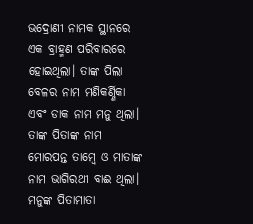ଭଦ୍ରୋଣୀ ନାମକ ସ୍ଥାନରେ ଏକ ବ୍ରାହ୍ମଣ ପରିବାରରେ ହୋଇଥିଲା। ତାଙ୍କ ପିଲା ବେଳର ନାମ ମଣିକର୍ଣ୍ଣିକା ଏବଂ ଡାକ ନାମ ମନୁ ଥିଲା। ତାଙ୍କ ପିତାଙ୍କ ନାମ ମୋରପନ୍ତ ତାମ୍ବେ ଓ ମାତାଙ୍କ ନାମ ଭାଗିରଥୀ ବାଈ ଥିଲା। ମନୁଙ୍କ ପିତାମାତା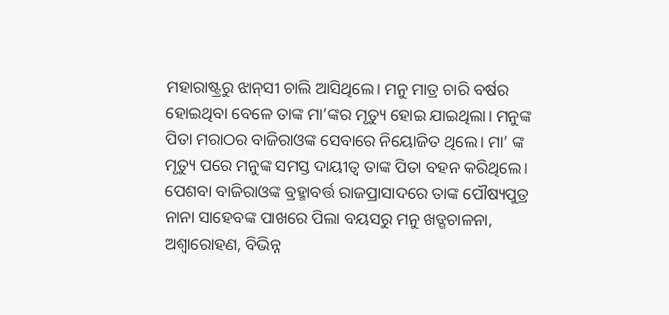ମହାରାଷ୍ଟ୍ରରୁ ଝାନ୍‌ସୀ ଚାଲି ଆସିଥିଲେ। ମନୁ ମାତ୍ର ଚାରି ବର୍ଷର ହୋଇଥିବା ବେଳେ ତାଙ୍କ ମା’ଙ୍କର ମୃତ୍ୟୁ ହୋଇ ଯାଇଥିଲା। ମନୁଙ୍କ ପିତା ମରାଠର ବାଜିରାଓଙ୍କ ସେବାରେ ନିୟୋଜିତ ଥିଲେ। ମା’ ଙ୍କ ମୃତ୍ୟୁ ପରେ ମନୁଙ୍କ ସମସ୍ତ ଦାୟୀତ୍ୱ ତାଙ୍କ ପିତା ବହନ କରିଥିଲେ। ପେଶବା ବାଜିରାଓଙ୍କ ବ୍ରହ୍ମାବର୍ତ୍ତ ରାଜପ୍ରାସାଦରେ ତାଙ୍କ ପୌଷ୍ୟପୁତ୍ର ନାନା ସାହେବଙ୍କ ପାଖରେ ପିଲା ବୟସରୁ ମନୁ ଖଡ୍ଗଚାଳନା, ଅଶ୍ୱାରୋହଣ, ବିଭିନ୍ନ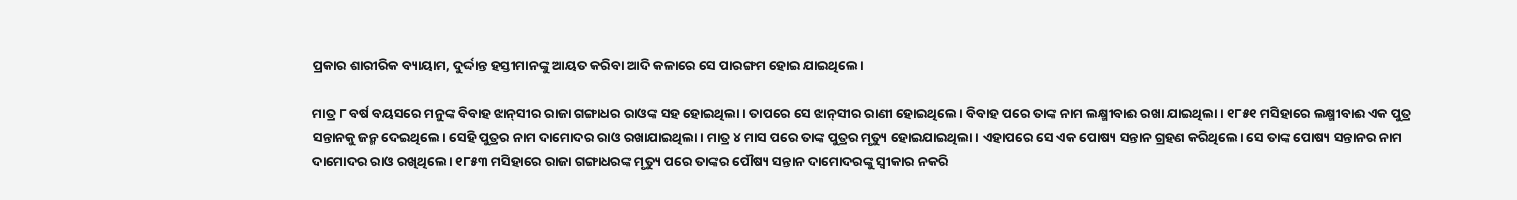ପ୍ରକାର ଶାରୀରିକ ବ୍ୟାୟାମ, ଦୁର୍ଦ୍ଦାନ୍ତ ହସ୍ତୀମାନଙ୍କୁ ଆୟତ କରିବା ଆଦି କଳାରେ ସେ ପାରଙ୍ଗମ ହୋଇ ଯାଇଥିଲେ।

ମାତ୍ର ୮ ବର୍ଷ ବୟସରେ ମନୁଙ୍କ ବିବାହ ଝାନ୍‌ସୀର ରାଜା ଗଙ୍ଗାଧର ରାଓଙ୍କ ସହ ହୋଇଥିଲା। ତାପରେ ସେ ଝାନ୍‌ସୀର ରାଣୀ ହୋଇଥିଲେ। ବିବାହ ପରେ ତାଙ୍କ ନାମ ଲକ୍ଷ୍ମୀବାଈ ରଖା ଯାଇଥିଲା। ୧୮୫୧ ମସିହାରେ ଲକ୍ଷ୍ମୀବାଈ ଏକ ପୁତ୍ର ସନ୍ତାନକୁ ଜନ୍ମ ଦେଇଥିଲେ। ସେହି ପୁତ୍ରର ନାମ ଦାମୋଦର ରାଓ ରଖାଯାଇଥିଲା। ମାତ୍ର ୪ ମାସ ପରେ ତାଙ୍କ ପୁତ୍ରର ମୃତ୍ୟୁ ହୋଇଯାଇଥିଲା। ଏହାପରେ ସେ ଏକ ପୋଷ୍ୟ ସନ୍ତାନ ଗ୍ରହଣ କରିଥିଲେ। ସେ ତାଙ୍କ ପୋଷ୍ୟ ସନ୍ତାନର ନାମ ଦାମୋଦର ରାଓ ରଖିଥିଲେ। ୧୮୫୩ ମସିହାରେ ରାଜା ଗଙ୍ଗାଧରଙ୍କ ମୃତ୍ୟୁ ପରେ ତାଙ୍କର ପୌଷ୍ୟ ସନ୍ତାନ ଦାମୋଦରଙ୍କୁ ସ୍ୱୀକାର ନକରି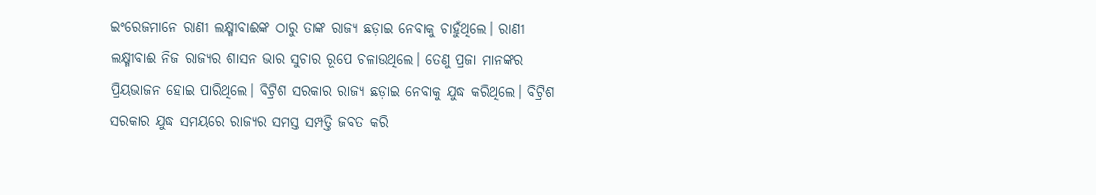ଇଂରେଜମାନେ ରାଣୀ ଲକ୍ଷ୍ମୀବାଈଙ୍କ ଠାରୁ ତାଙ୍କ ରାଜ୍ୟ ଛଡ଼ାଇ ନେବାକୁ ଚାହୁଁଥିଲେ। ରାଣୀ ଲକ୍ଷ୍ମୀବାଈ ନିଜ ରାଜ୍ୟର ଶାସନ ଭାର ସୁଚାର ରୂପେ ଚଳାଉଥିଲେ। ତେଣୁ ପ୍ରଜା ମାନଙ୍କର ପ୍ରିୟଭାଜନ ହୋଇ ପାରିଥିଲେ। ବିଟ୍ରିଶ ସରକାର ରାଜ୍ୟ ଛଡ଼ାଇ ନେବାକୁ ଯୁଦ୍ଧ କରିଥିଲେ। ବିଟ୍ରିଶ ସରକାର ଯୁଦ୍ଧ ସମୟରେ ରାଜ୍ୟର ସମସ୍ତ ସମ୍ପତ୍ତି ଜବତ କରି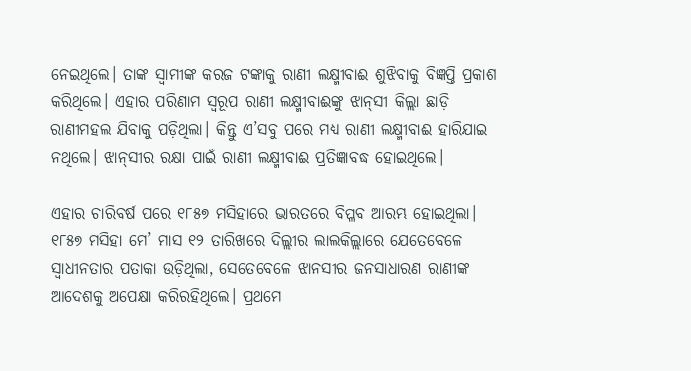ନେଇଥିଲେ। ତାଙ୍କ ସ୍ୱାମୀଙ୍କ କରଜ ଟଙ୍କାକୁ ରାଣୀ ଲକ୍ଷ୍ମୀବାଈ ଶୁଝିବାକୁ ବିଜ୍ଞପ୍ତି ପ୍ରକାଶ କରିଥିଲେ। ଏହାର ପରିଣାମ ସ୍ୱରୂପ ରାଣୀ ଲକ୍ଷ୍ମୀବାଈଙ୍କୁ ଝାନ୍‌ସୀ କିଲ୍ଲା ଛାଡ଼ି ରାଣୀମହଲ ଯିବାକୁ ପଡ଼ିଥିଲା। କିନ୍ତୁ ଏ’ସବୁ ପରେ ମଧ୍ୟ ରାଣୀ ଲକ୍ଷ୍ମୀବାଈ ହାରିଯାଇ ନଥିଲେ। ଝାନ୍‌ସୀର ରକ୍ଷା ପାଇଁ ରାଣୀ ଲକ୍ଷ୍ମୀବାଈ ପ୍ରତିଜ୍ଞାବଦ୍ଧ ହୋଇଥିଲେ।

ଏହାର ଚାରିବର୍ଷ ପରେ ୧୮୫୭ ମସିହାରେ ଭାରତରେ ବିପ୍ଳବ ଆରମ୍ଭ ହୋଇଥିଲା। ୧୮୫୭ ମସିହା ମେ’ ମାସ ୧୨ ତାରିଖରେ ଦିଲ୍ଲୀର ଲାଲକିଲ୍ଲାରେ ଯେତେବେଳେ ସ୍ୱାଧୀନତାର ପତାକା ଉଡ଼ିଥିଲା, ସେତେବେଳେ ଝାନସୀର ଜନସାଧାରଣ ରାଣୀଙ୍କ ଆଦେଶକୁ ଅପେକ୍ଷା କରିରହିଥିଲେ। ପ୍ରଥମେ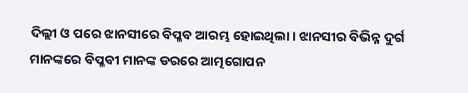ଦିଲ୍ଲୀ ଓ ପରେ ଝାନସୀରେ ବିପ୍ଳବ ଆରମ୍ଭ ହୋଇଥିଲା। ଝାନସୀର ବିଭିନ୍ନ ଦୁର୍ଗ ମାନଙ୍କରେ ବିପ୍ଳବୀ ମାନଙ୍କ ଡରରେ ଆତ୍ମଗୋପନ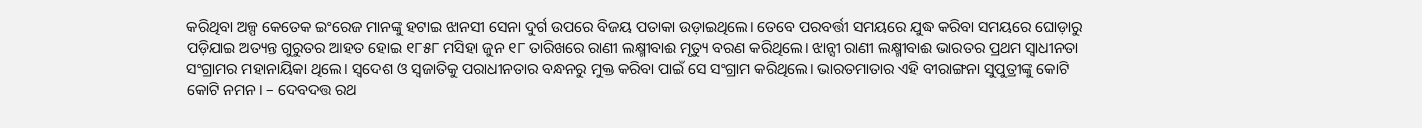କରିଥିବା ଅଳ୍ପ କେତେକ ଇଂରେଜ ମାନଙ୍କୁ ହଟାଇ ଝାନସୀ ସେନା ଦୁର୍ଗ ଉପରେ ବିଜୟ ପତାକା ଉଡ଼ାଇଥିଲେ। ତେବେ ପରବର୍ତ୍ତୀ ସମୟରେ ଯୁଦ୍ଧ କରିବା ସମୟରେ ଘୋଡ଼ାରୁ ପଡ଼ିଯାଇ ଅତ୍ୟନ୍ତ ଗୁରୁତର ଆହତ ହୋଇ ୧୮୫୮ ମସିହା ଜୁନ ୧୮ ତାରିଖରେ ରାଣୀ ଲକ୍ଷ୍ମୀବାଈ ମୃତ୍ୟୁ ବରଣ କରିଥିଲେ। ଝାନ୍ସୀ ରାଣୀ ଲକ୍ଷ୍ମୀବାଈ ଭାରତର ପ୍ରଥମ ସ୍ୱାଧୀନତା ସଂଗ୍ରାମର ମହାନାୟିକା ଥିଲେ। ସ୍ୱଦେଶ ଓ ସ୍ୱଜାତିକୁ ପରାଧୀନତାର ବନ୍ଧନରୁ ମୁକ୍ତ କରିବା ପାଇଁ ସେ ସଂଗ୍ରାମ କରିଥିଲେ। ଭାରତମାତାର ଏହି ବୀରାଙ୍ଗନା ସୁପୁତ୍ରୀଙ୍କୁ କୋଟି କୋଟି ନମନ। – ଦେବଦତ୍ତ ରଥ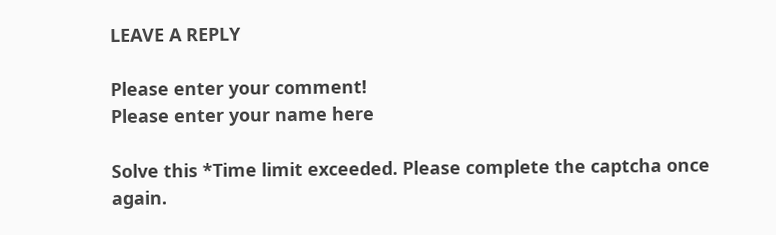LEAVE A REPLY

Please enter your comment!
Please enter your name here

Solve this *Time limit exceeded. Please complete the captcha once again.